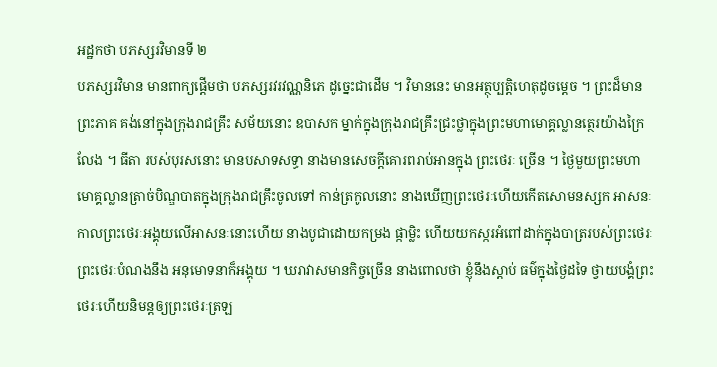អដ្ឋកថា បភស្សរវិមានទី ២
បភស្សរវិមាន មានពាក្យផ្តើមថា បភស្សរវរវណ្ណនិភេ ដូច្នេះជាដើម ។ វិមាននេះ មានអត្ថុប្បត្តិហេតុដូចម្តេច ។ ព្រះដ៏មានព្រះភាគ គង់នៅក្នុងក្រុងរាជគ្រឹះ សម័យនោះ ឧបាសក ម្នាក់ក្នុងក្រុងរាជគ្រឹះជ្រះថ្លាក្នុងព្រះមហាមោគ្គល្លានត្ថេរយ៉ាងក្រៃលែង ។ ធីតា របស់បុរសនោះ មានបសាទសទ្ធា នាងមានសេចក្តីគោរពរាប់អានក្នុង ព្រះថេរៈ ច្រើន ។ ថ្ងៃមួយព្រះមហាមោគ្គល្លានត្រាច់បិណ្ឌបាតក្នុងក្រុងរាជគ្រឹះចូលទៅ កាន់ត្រកូលនោះ នាងឃើញព្រះថេរៈហើយកើតសោមនស្សក អាសនៈ កាលព្រះថេរៈអង្គុយលើអាសនៈនោះហើយ នាងបូជាដោយកម្រង ផ្កាម្លិះ ហើយយកស្ករអំពៅដាក់ក្នុងបាត្ររបស់ព្រះថេរៈ ព្រះថេរៈបំណងនឹង អនុមោទនាក៏អង្គុយ ។ ឃរាវាសមានកិច្ចច្រើន នាងពោលថា ខ្ញុំនឹងស្តាប់ ធម៌ក្នុងថ្ងៃដទៃ ថ្វាយបង្គំព្រះថេរៈហើយនិមន្តឲ្យព្រះថេរៈត្រឡ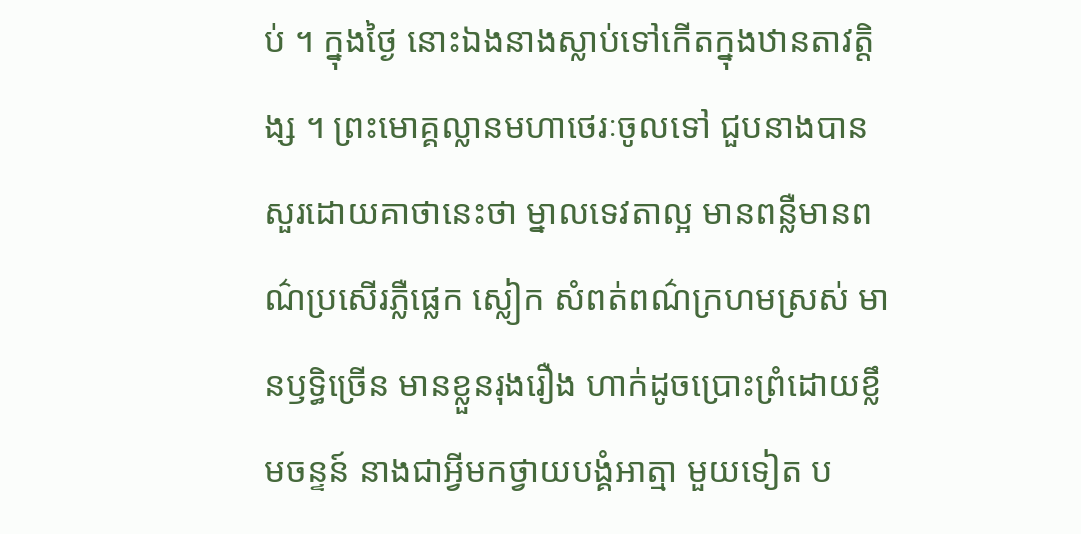ប់ ។ ក្នុងថ្ងៃ នោះឯងនាងស្លាប់ទៅកើតក្នុងឋានតាវត្តិង្ស ។ ព្រះមោគ្គល្លានមហាថេរៈចូលទៅ ជួបនាងបានសួរដោយគាថានេះថា ម្នាលទេវតាល្អ មានពន្លឺមានពណ៌ប្រសើរភ្លឺផ្លេក ស្លៀក សំពត់ពណ៌ក្រហមស្រស់ មានឫទ្ធិច្រើន មានខ្លួនរុងរឿង ហាក់ដូចប្រោះព្រំដោយខ្លឹមចន្ទន៍ នាងជាអ្វីមកថ្វាយបង្គំអាត្មា មួយទៀត ប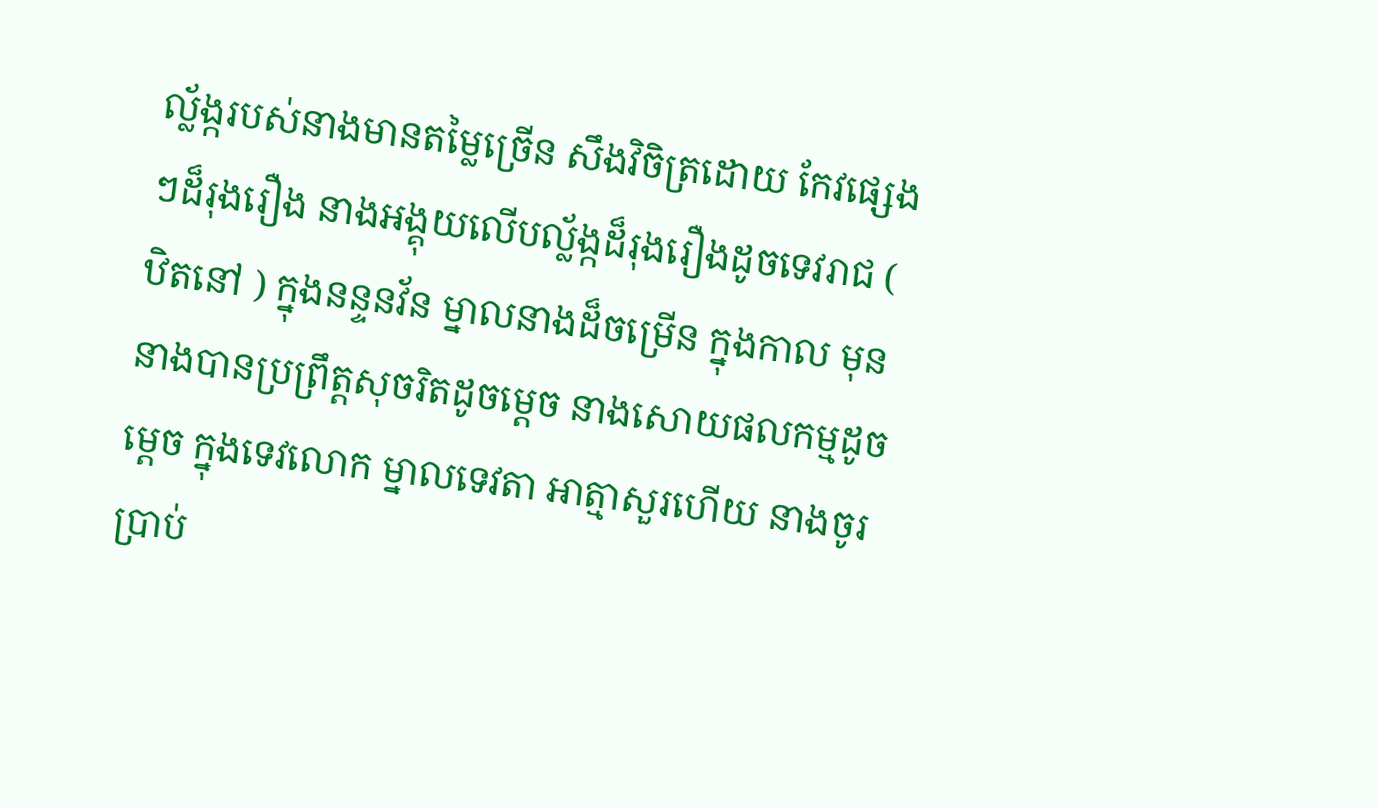ល័្លង្ករបស់នាងមានតម្លៃច្រើន សឹងវិចិត្រដោយ កែវផ្សេងៗដ៏រុងរឿង នាងអង្គុយលើបល្ល័ង្កដ៏រុងរឿងដូចទេវរាជ ( ឋិតនៅ ) ក្នុងនន្ទនវ័ន ម្នាលនាងដ៏ចម្រើន ក្នុងកាល មុននាងបានប្រព្រឹត្តសុចរិតដូចម្តេច នាងសោយផលកម្មដូចម្តេច ក្នុងទេវលោក ម្នាលទេវតា អាត្មាសួរហើយ នាងចូរប្រាប់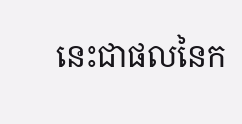នេះជាផលនៃក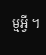ម្មអ្វី ។